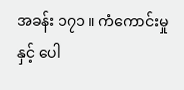အခန်း ၁၇၁ ။ ကံကောင်းမှုနှင့် ပေါ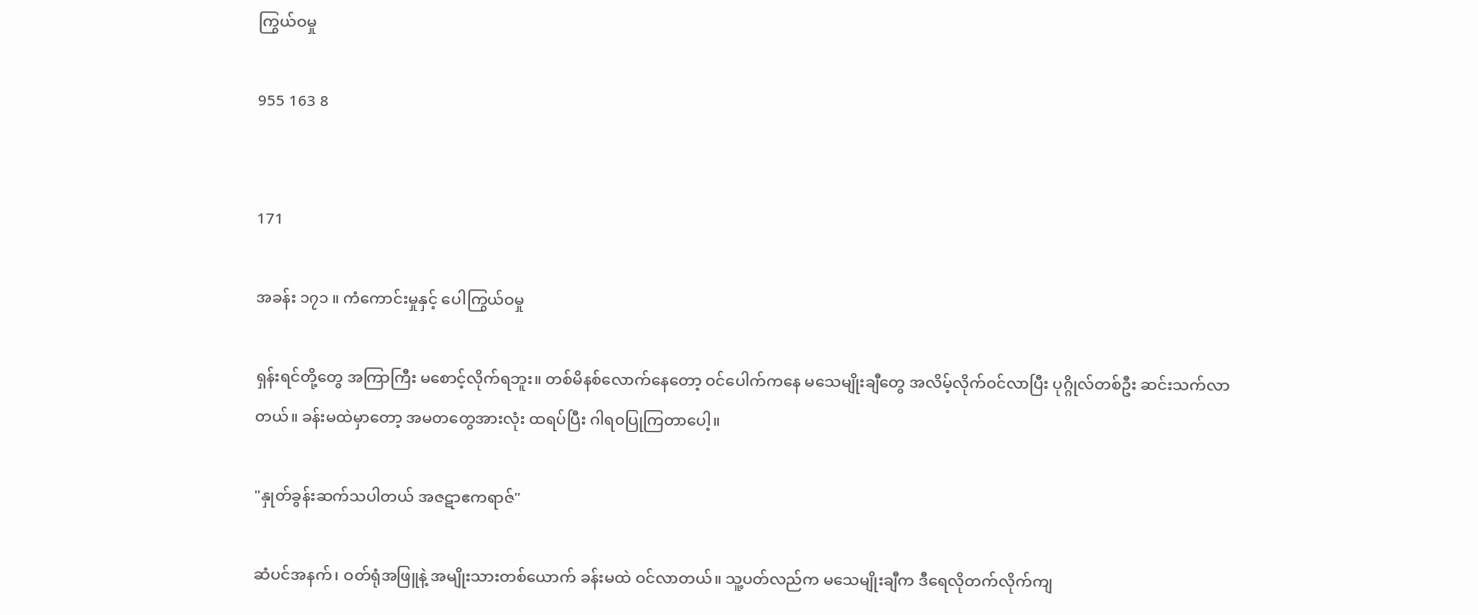ကြွယ်ဝမှု

955 163 8


171

အခန်း ၁၇၁ ။ ကံကောင်းမှုနှင့် ပေါကြွယ်ဝမှု

ရှန်းရင်တို့တွေ အကြာကြီး မစောင့်လိုက်ရဘူး။ တစ်မိနစ်လောက်နေတော့ ဝင်ပေါက်ကနေ မသေမျိုးချီတွေ အလိမ့်လိုက်ဝင်လာပြီး ပုဂ္ဂိုလ်တစ်ဦး ဆင်းသက်လာတယ်။ ခန်းမထဲမှာတော့ အမတတွေအားလုံး ထရပ်ပြီး ဂါရ၀ပြုကြ‌တာပေါ့။

"နှုတ်ခွန်းဆက်သပါတယ် အဇဋာဧကရာဇ်"

ဆံပင်အနက်၊ ဝတ်ရုံအဖြူနဲ့ အမျိုးသားတစ်ယောက် ခန်းမထဲ ဝင်လာတယ်။ သူ့ပတ်လည်က မသေမျိုးချီက ဒီရေလိုတက်လိုက်ကျ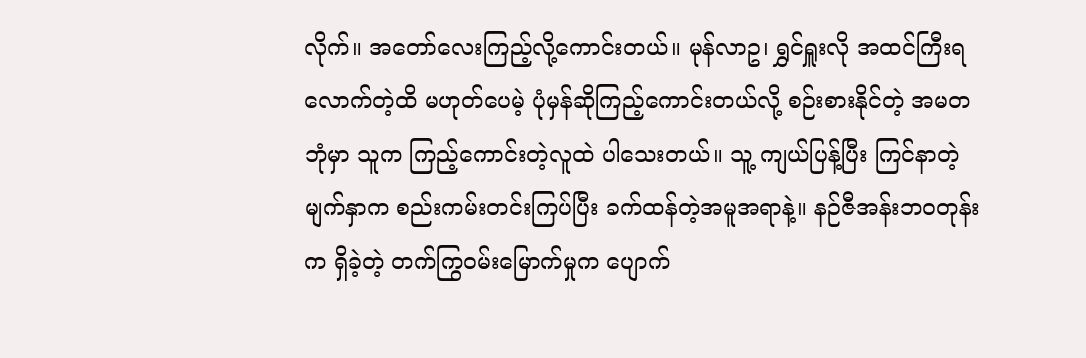လိုက်။ အတော်လေးကြည့်လို့ကောင်းတယ်။ မုန်လာဥ၊ ရွှင်ရှူးလို အထင်ကြီးရလောက်တဲ့ထိ မဟုတ်ပေမဲ့ ပုံမှန်ဆိုကြည့်ကောင်းတယ်လို့ စဉ်းစားနိုင်တဲ့ အမတဘုံမှာ သူက ကြည့်ကောင်းတဲ့လူထဲ ပါသေးတယ်။ သူ့ ကျယ်ပြန့်ပြီး ကြင်နာတဲ့ မျက်နှာက စည်းကမ်းတင်းကြပ်ပြီး ခက်ထန်တဲ့အမူအရာနဲ့။ နဉ်ဇီအန်းဘဝတုန်းက ရှိခဲ့တဲ့ တက်ကြွဝမ်းမြောက်မှုက ပျောက်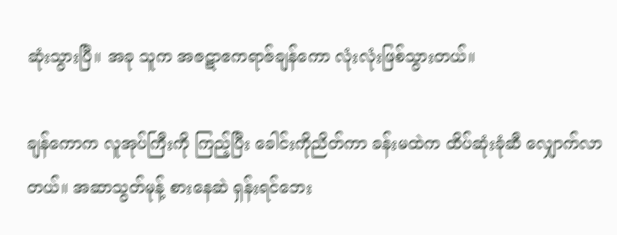ဆုံးသွားပြီ။ အခု သူက အဇဋာဧကရာဇ်ချန်ကော လုံးလုံးဖြစ်သွားတယ်။

ချန်ကောက လူအုပ်ကြီးကို ကြည့်ပြီး ခေါင်းကိုညိတ်ကာ ခန်းမထဲက ထိပ်ဆုံးခုံဆီ လျှောက်လာတယ်။ အဆာသွတ်မုန့် စားနေဆဲ ရှန်းရင်ဘေး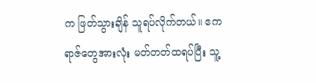က ဖြတ်သွားချိန် သူရပ်လိုက်တယ်။ ဧကရာဇ်တွေအားလုံး မတ်တတ်ထရပ်ပြီး သူ့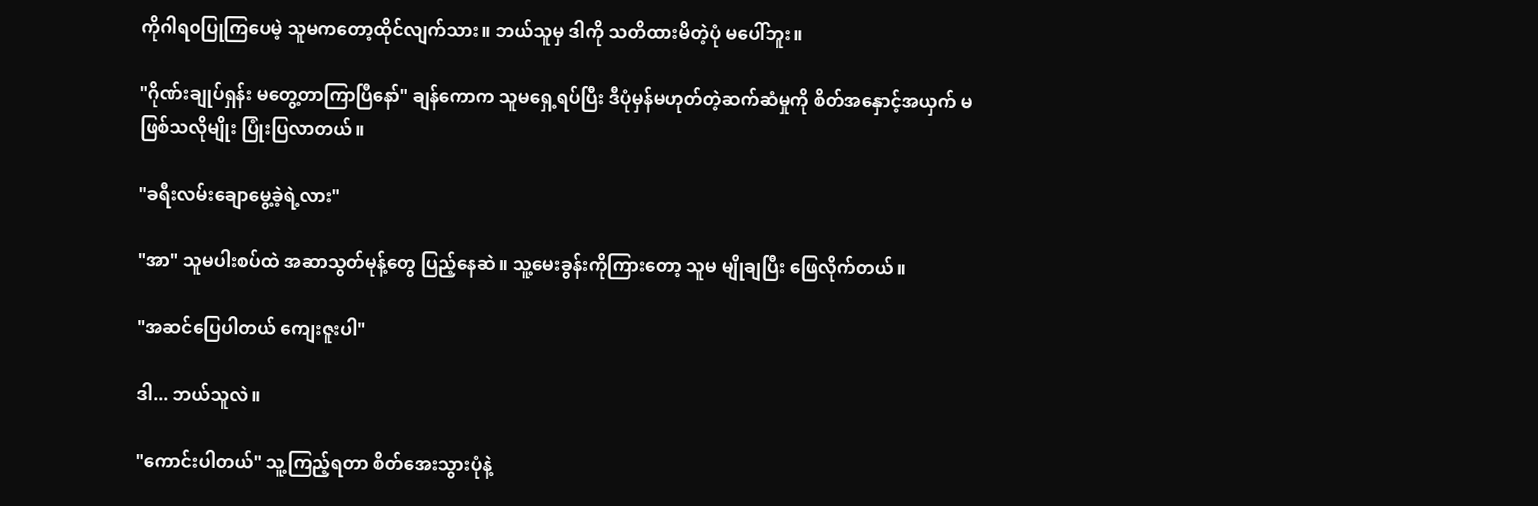ကိုဂါရ၀ပြုကြပေမဲ့ သူမကတော့ထိုင်လျက်သား။ ဘယ်သူမှ ဒါကို သတိထားမိတဲ့ပုံ မပေါ်ဘူး။

"ဂိုဏ်းချုပ်ရှန်း မတွေ့တာကြာပြီနော်" ချန်ကောက သူမရှေ့ရပ်ပြီး ဒီပုံမှန်မဟုတ်တဲ့ဆက်ဆံ‌မှုကို စိတ်အနှောင့်အယှက် မဖြစ်သလိုမျိုး ပြုံးပြလာတယ်။

"ခရီးလမ်းချောမွေ့ခဲ့ရဲ့လား"

"အာ" သူမပါးစပ်ထဲ အဆာသွတ်မုန့်တွေ ပြည့်နေဆဲ။ သူ့မေးခွန်းကိုကြားတော့ သူမ မျိုချပြီး ဖြေလိုက်တယ်။

"အဆင်ပြေပါတယ် ကျေးဇူးပါ"

ဒါ... ဘယ်သူလဲ။

"ကောင်းပါတယ်" သူ့ကြည့်ရတာ စိတ်အေးသွားပုံနဲ့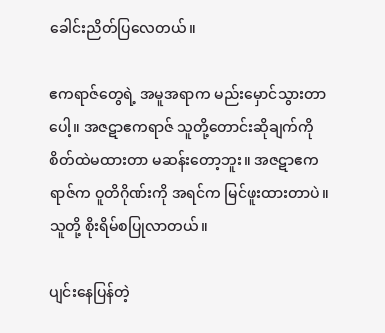ခေါင်းညိတ်ပြလေတယ်။

ဧကရာဇ်တွေရဲ့ အမူအရာက မည်းမှောင်သွားတာပေါ့။ အဇဋာဧကရာဇ် သူတို့တောင်းဆိုချက်ကို စိတ်ထဲမထားတာ မဆန်းတော့ဘူး။ အဇဋာဧကရာဇ်က ဝူတိဂိုဏ်းကို အရင်က မြင်ဖူးထားတာပဲ။ သူတို့ စိုးရိမ်စပြုလာတယ်။

ပျင်းနေပြန်တဲ့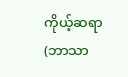ကိုယ့်ဆရာ (ဘာသာ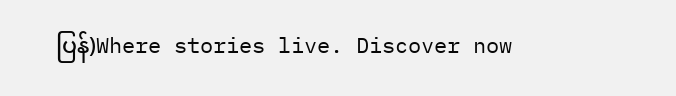ပြန်)Where stories live. Discover now